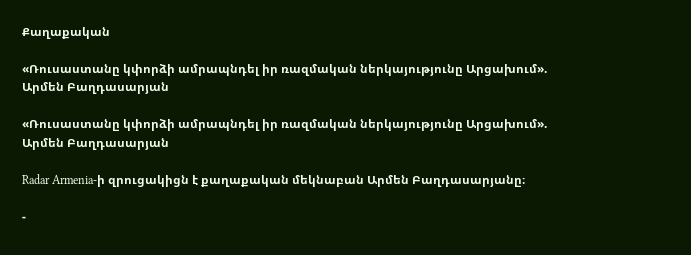Քաղաքական

«Ռուսաստանը կփորձի ամրապնդել իր ռազմական ներկայությունը Արցախում». Արմեն Բաղդասարյան

«Ռուսաստանը կփորձի ամրապնդել իր ռազմական ներկայությունը Արցախում». Արմեն Բաղդասարյան

Radar Armenia-ի զրուցակիցն է քաղաքական մեկնաբան Արմեն Բաղդասարյանը։

-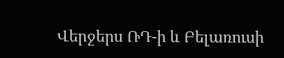Վերջերս ՌԴ-ի և Բելառուսի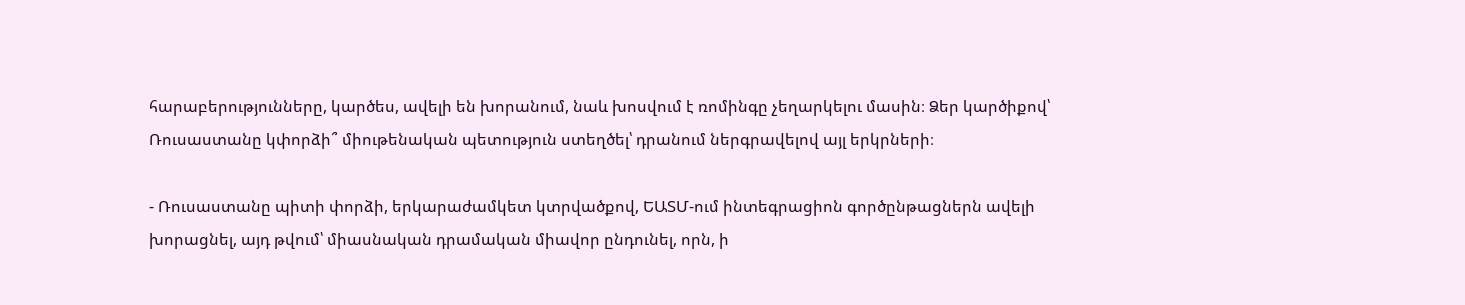հարաբերությունները, կարծես, ավելի են խորանում, նաև խոսվում է ռոմինգը չեղարկելու մասին։ Ձեր կարծիքով՝ Ռուսաստանը կփորձի՞ միութենական պետություն ստեղծել՝ դրանում ներգրավելով այլ երկրների։

- Ռուսաստանը պիտի փորձի, երկարաժամկետ կտրվածքով, ԵԱՏՄ-ում ինտեգրացիոն գործընթացներն ավելի խորացնել, այդ թվում՝ միասնական դրամական միավոր ընդունել, որն, ի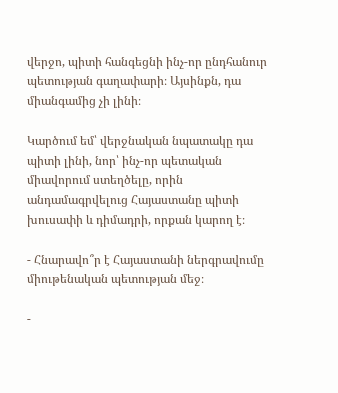վերջո, պիտի հանգեցնի ինչ-որ ընդհանուր պետության գաղափարի։ Այսինքն, դա միանգամից չի լինի։

Կարծում եմ՝ վերջնական նպատակը դա պիտի լինի, նոր՝ ինչ-որ պետական միավորում ստեղծելը, որին անդամագրվելուց Հայաստանը պիտի խուսափի և դիմադրի, որքան կարող է։

- Հնարավո՞ր է Հայաստանի ներգրավումը միութենական պետության մեջ։

-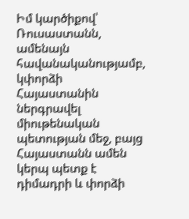Իմ կարծիքով՝ Ռուսաստանն, ամենայն հավանականությամբ, կփորձի Հայաստանին ներգրավել միութենական պետության մեջ, բայց Հայաստանն ամեն կերպ պետք է դիմադրի և փորձի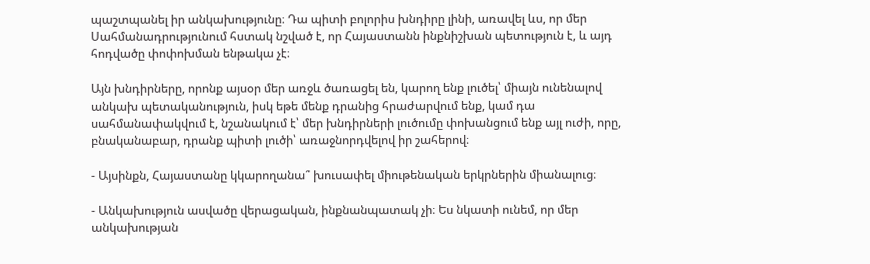պաշտպանել իր անկախությունը։ Դա պիտի բոլորիս խնդիրը լինի, առավել ևս, որ մեր Սահմանադրությունում հստակ նշված է, որ Հայաստանն ինքնիշխան պետություն է, և այդ հոդվածը փոփոխման ենթակա չէ։

Այն խնդիրները, որոնք այսօր մեր առջև ծառացել են, կարող ենք լուծել՝ միայն ունենալով անկախ պետականություն, իսկ եթե մենք դրանից հրաժարվում ենք, կամ դա սահմանափակվում է, նշանակում է՝ մեր խնդիրների լուծումը փոխանցում ենք այլ ուժի, որը, բնականաբար, դրանք պիտի լուծի՝ առաջնորդվելով իր շահերով։

- Այսինքն, Հայաստանը կկարողանա՞ խուսափել միութենական երկրներին միանալուց։

- Անկախություն ասվածը վերացական, ինքնանպատակ չի։ Ես նկատի ունեմ, որ մեր անկախության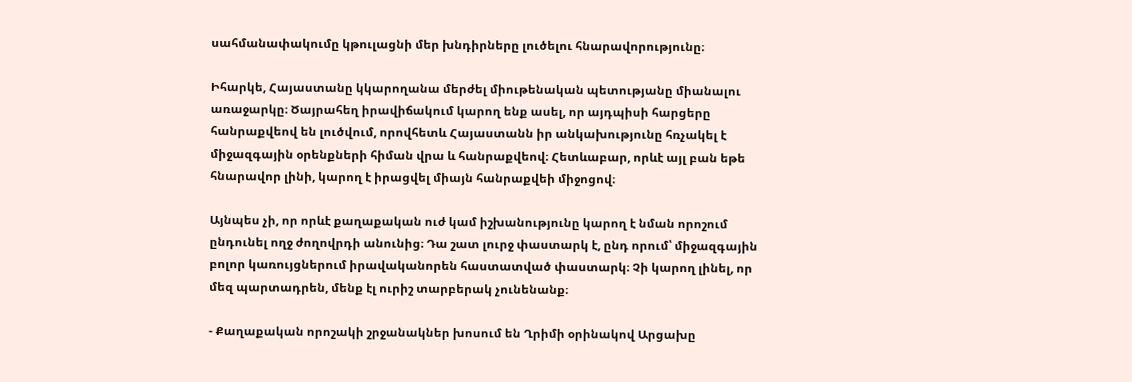սահմանափակումը կթուլացնի մեր խնդիրները լուծելու հնարավորությունը։

Իհարկե, Հայաստանը կկարողանա մերժել միութենական պետությանը միանալու առաջարկը։ Ծայրահեղ իրավիճակում կարող ենք ասել, որ այդպիսի հարցերը հանրաքվեով են լուծվում, որովհետև Հայաստանն իր անկախությունը հռչակել է միջազգային օրենքների հիման վրա և հանրաքվեով։ Հետևաբար, որևէ այլ բան եթե հնարավոր լինի, կարող է իրացվել միայն հանրաքվեի միջոցով։

Այնպես չի, որ որևէ քաղաքական ուժ կամ իշխանությունը կարող է նման որոշում ընդունել ողջ ժողովրդի անունից։ Դա շատ լուրջ փաստարկ է, ընդ որում՝ միջազգային բոլոր կառույցներում իրավականորեն հաստատված փաստարկ։ Չի կարող լինել, որ մեզ պարտադրեն, մենք էլ ուրիշ տարբերակ չունենանք։

- Քաղաքական որոշակի շրջանակներ խոսում են Ղրիմի օրինակով Արցախը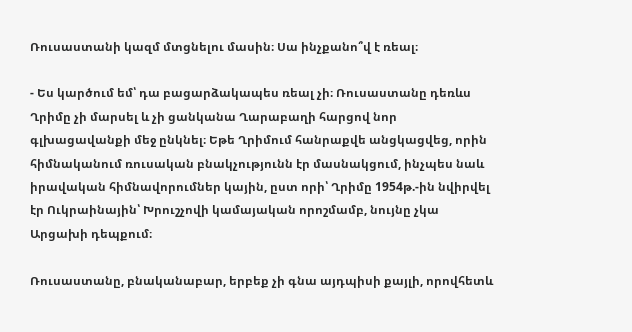Ռուսաստանի կազմ մտցնելու մասին։ Սա ինչքանո՞վ է ռեալ։

- Ես կարծում եմ՝ դա բացարձակապես ռեալ չի։ Ռուսաստանը դեռևս Ղրիմը չի մարսել և չի ցանկանա Ղարաբաղի հարցով նոր գլխացավանքի մեջ ընկնել։ Եթե Ղրիմում հանրաքվե անցկացվեց, որին հիմնականում ռուսական բնակչությունն էր մասնակցում, ինչպես նաև իրավական հիմնավորումներ կային, ըստ որի՝ Ղրիմը 1954թ.-ին նվիրվել էր Ուկրաինային՝ Խրուշչովի կամայական որոշմամբ, նույնը չկա Արցախի դեպքում։

Ռուսաստանը, բնականաբար, երբեք չի գնա այդպիսի քայլի, որովհետև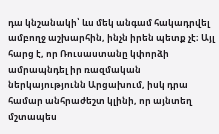դա կնշանակի՝ ևս մեկ անգամ հակադրվել ամբողջ աշխարհին, ինչն իրեն պետք չէ։ Այլ հարց է, որ Ռուսաստանը կփորձի ամրապնդել իր ռազմական ներկայությունն Արցախում, իսկ դրա համար անհրաժեշտ կլինի, որ այնտեղ մշտապես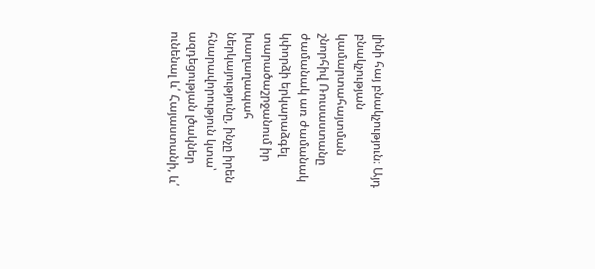լինի հայ բնակչություն։ Այդ բնակչության կամարտահայտման շնորհիվ Ռուսաստանը ժամանակ առ ժամանակ կփորձի երկարաձգել տարածաշրջանում իր խաղաղապահ ներկայությունը, ինչը իրեն հնարավորություն կտա՝ ազդեցության լծակներ ունենալ և՛ Հայաստանի, և՛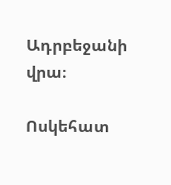Ադրբեջանի վրա։

Ոսկեհատ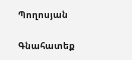Պողոսյան

Գնահատեք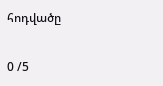հոդվածը

0 /5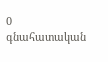0
գնահատական